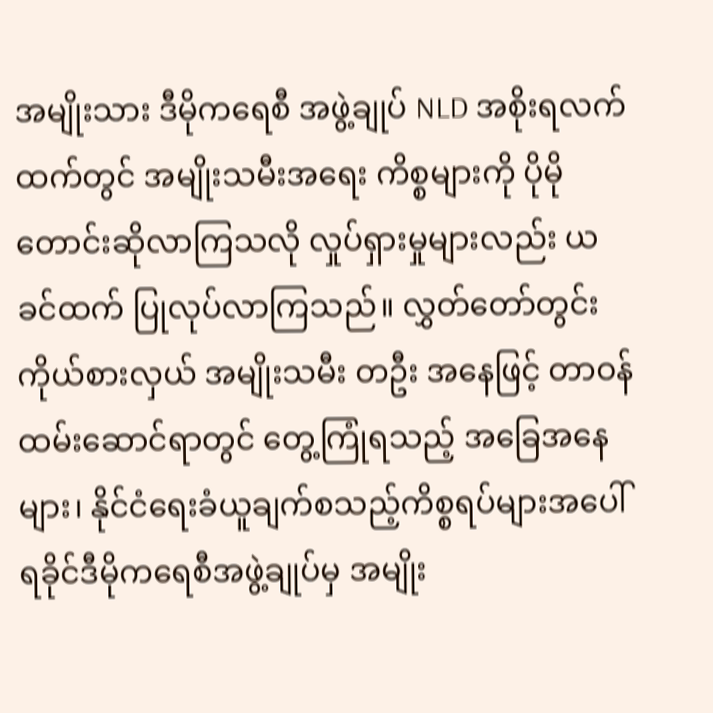အမျိုးသား ဒီမိုကရေစီ အဖွဲ့ချုပ် NLD အစိုးရလက်ထက်တွင် အမျိုးသမီးအရေး ကိစ္စများကို ပိုမိုတောင်းဆိုလာကြသလို လှုပ်ရှားမှုများလည်း ယခင်ထက် ပြုလုပ်လာကြသည်။ လွှတ်တော်တွင်း ကိုယ်စားလှယ် အမျိုးသမီး တဦး အနေဖြင့် တာဝန် ထမ်းဆောင်ရာတွင် တွေ့ကြုံရသည့် အခြေအနေများ၊ နိုင်ငံရေးခံယူချက်စသည့်ကိစ္စရပ်များအပေါ် ရခိုင်ဒီမိုကရေစီအဖွဲ့ချုပ်မှ အမျိုး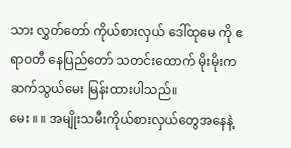သား လွှတ်တော် ကိုယ်စားလှယ် ဒေါ်ထုမေ ကို ဧရာဝတီ နေပြည်တော် သတင်းထောက် မိုးမိုးက ဆက်သွယ်မေး မြန်းထားပါသည်။
မေး ။ ။ အမျိုးသမီးကိုယ်စားလှယ်တွေအနေနဲ့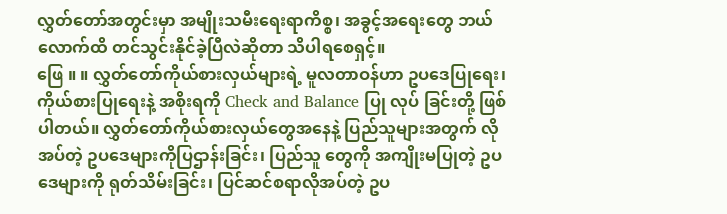လွှတ်တော်အတွင်းမှာ အမျိုးသမီးရေးရာကိစ္စ၊ အခွင့်အရေးတွေ ဘယ်လောက်ထိ တင်သွင်းနိုင်ခဲ့ပြီလဲဆိုတာ သိပါရစေရှင့်။
ဖြေ ။ ။ လွှတ်တော်ကိုယ်စားလှယ်များရဲ့ မူလတာဝန်ဟာ ဥပဒေပြုရေး၊ ကိုယ်စားပြုရေးနဲ့ အစိုးရကို Check and Balance ပြု လုပ် ခြင်းတို့ ဖြစ်ပါတယ်။ လွှတ်တော်ကိုယ်စားလှယ်တွေအနေနဲ့ ပြည်သူများအတွက် လိုအပ်တဲ့ ဥပဒေများကိုပြဌာန်းခြင်း၊ ပြည်သူ တွေကို အကျိုးမပြုတဲ့ ဥပဒေများကို ရုတ်သိမ်းခြင်း၊ ပြင်ဆင်စရာလိုအပ်တဲ့ ဥပ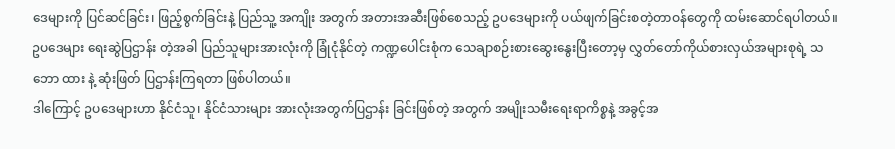ဒေများကို ပြင်ဆင်ခြင်း၊ ဖြည့်စွက်ခြင်းနဲ့ ပြည်သူ့ အကျိုး အတွက် အတားအဆီးဖြစ်စေသည့် ဥပဒေများကို ပယ်ဖျက်ခြင်းစတဲ့တာဝန်တွေကို ထမ်းဆောင်ရပါတယ်။ ဥပဒေများ ရေးဆွဲပြဌာန်း တဲ့အခါ ပြည်သူများအားလုံးကို ခြုံငုံနိုင်တဲ့ ကဏ္ဍပေါင်းစုံက သေချာစဉ်းစားဆွေးနွေးပြီးတော့မှ လွှတ်တော်ကိုယ်စားလှယ်အများစုရဲ့ သဘော ထား နဲ့ ဆုံးဖြတ် ပြဌာန်းကြရတာ ဖြစ်ပါတယ်။
ဒါကြောင့် ဥပဒေများဟာ နိုင်ငံသူ၊ နိုင်ငံသားများ အားလုံးအတွက်ပြဌာန်း ခြင်းဖြစ်တဲ့ အတွက် အမျိုးသမီးရေးရာကိစ္စနဲ့ အခွင့်အ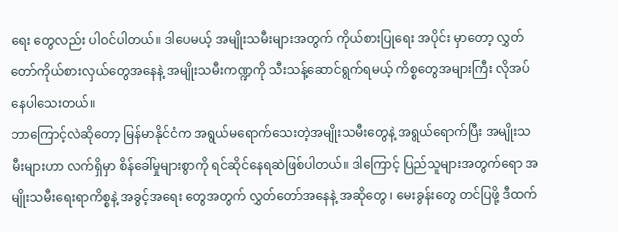ရေး တွေလည်း ပါဝင်ပါတယ်။ ဒါပေမယ့် အမျိုးသမီးများအတွက် ကိုယ်စားပြုရေး အပိုင်း မှာတော့ လွှတ်တော်ကိုယ်စားလှယ်တွေအနေနဲ့ အမျိုးသမီးကဏ္ဍကို သီးသန့်ဆောင်ရွက်ရမယ့် ကိစ္စတွေအများကြီး လိုအပ်နေပါသေးတယ်။
ဘာကြောင့်လဲဆိုတော့ မြန်မာနိုင်ငံက အရွယ်မရောက်သေးတဲ့အမျိုးသမီးတွေနဲ့ အရွယ်ရောက်ပြီး အမျိုးသမီးများဟာ လက်ရှိမှာ စိန်ခေါ်မှုများစွာကို ရင်ဆိုင်နေရဆဲဖြစ်ပါတယ်။ ဒါကြောင့် ပြည်သူများအတွက်ရော အမျိုးသမီးရေးရာကိစ္စနဲ့ အခွင့်အရေး တွေအတွက် လွှတ်တော်အနေနဲ့ အဆိုတွေ ၊ မေးခွန်းတွေ တင်ပြဖို့ ဒီထက်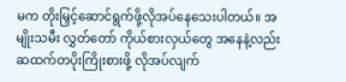မက တိုးမြှင့်ဆောင်ရွက်ဖို့လိုအပ်နေသေးပါတယ်။ အမျိုးသမီး လွှတ်တော် ကိုယ်စားလှယ်တွေ အနေနဲ့လည်း ဆထက်တပိုးကြိုးစားဖို့ လိုအပ်လျက်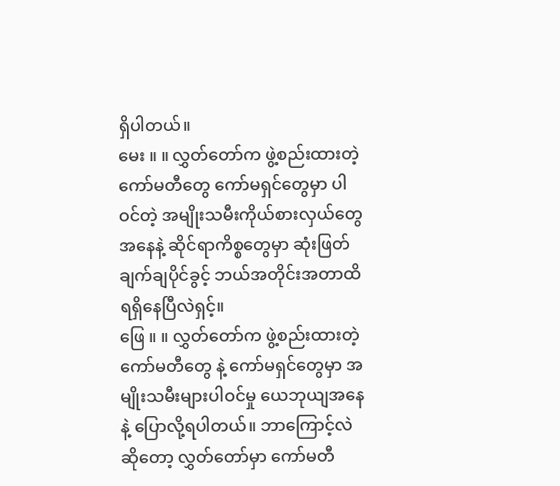ရှိပါတယ်။
မေး ။ ။ လွှတ်တော်က ဖွဲ့စည်းထားတဲ့ကော်မတီတွေ ကော်မရှင်တွေမှာ ပါဝင်တဲ့ အမျိုးသမီးကိုယ်စားလှယ်တွေအနေနဲ့ ဆိုင်ရာကိစ္စတွေမှာ ဆုံးဖြတ်ချက်ချပိုင်ခွင့် ဘယ်အတိုင်းအတာထိ ရရှိနေပြီလဲရှင့်။
ဖြေ ။ ။ လွှတ်တော်က ဖွဲ့စည်းထားတဲ့ကော်မတီတွေ နဲ့ ကော်မရှင်တွေမှာ အမျိုးသမီးများပါဝင်မှု ယေဘုယျအနေနဲ့ ပြောလို့ရပါတယ်။ ဘာကြောင့်လဲဆိုတော့ လွှတ်တော်မှာ ကော်မတီ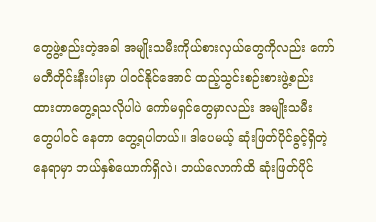တွေဖွဲ့စည်းတဲ့အခါ အမျိုးသမီးကိုယ်စားလှယ်တွေကိုလည်း ကော် မတီတိုင်းနီးပါးမှာ ပါဝင်နိုင်အောင် ထည့်သွင်းစဉ်းစားဖွဲ့စည်း ထားတာတွေ့ရသလိုပါပဲ ကော်မရှင်တွေမှာလည်း အမျိုးသမီး တွေပါဝင် နေတာ တွေ့ရပါတယ်။ ဒါပေမယ့် ဆုံးဖြတ်ပိုင်ခွင့်ရှိတဲ့နေရာမှာ ဘယ်နှစ်ယောက်ရှိလဲ၊ ဘယ်လောက်ထိ ဆုံးဖြတ်ပိုင်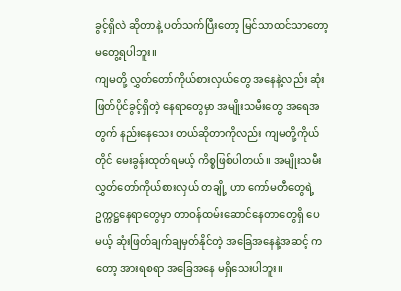ခွင့်ရှိလဲ ဆိုတာနဲ့ ပတ်သက်ပြီးတော့ မြင်သာထင်သာတော့ မတွေ့ရပါဘူး။
ကျမတို့ လွှတ်တော်ကိုယ်စားလှယ်တွေ အနေနဲ့လည်း ဆုံးဖြတ်ပိုင်ခွင့်ရှိတဲ့ နေရာတွေမှာ အမျိုးသမီးတွေ အရေအတွက် နည်းနေသေး တယ်ဆိုတာကိုလည်း ကျမတို့ကိုယ်တိုင် မေးခွန်းထုတ်ရမယ့် ကိစ္စဖြစ်ပါတယ်။ အမျိုးသမီး လွှတ်တော်ကိုယ်စားလှယ် တချို့ ဟာ ကော်မတီတွေရဲ့ ဥက္ကဋ္ဌနေရာတွေမှာ တာဝန်ထမ်းဆောင်နေတာတွေရှိ ပေမယ့် ဆုံးဖြတ်ချက်ချမှတ်နိုင်တဲ့ အခြေအနေနဲ့အဆင့် ကတော့ အားရစရာ အခြေအနေ မရှိသေးပါဘူး။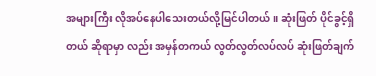အများကြီး လိုအပ်နေပါသေးတယ်လို့မြင်ပါတယ်။ ဆုံးဖြတ် ပိုင်ခွင့်ရှိတယ် ဆိုရာမှာ လည်း အမှန်တကယ် လွတ်လွတ်လပ်လပ် ဆုံးဖြတ်ချက်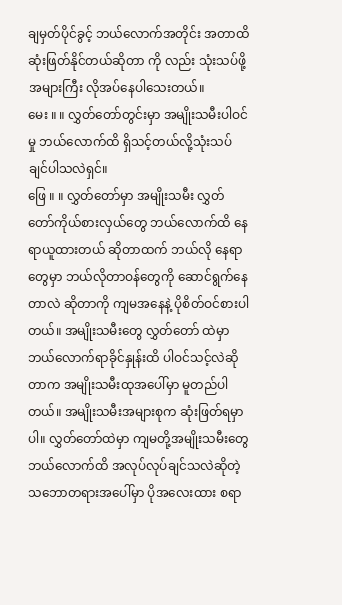ချမှတ်ပိုင်ခွင့် ဘယ်လောက်အတိုင်း အတာထိ ဆုံးဖြတ်နိုင်တယ်ဆိုတာ ကို လည်း သုံးသပ်ဖို့အများကြီး လိုအပ်နေပါသေးတယ်။
မေး ။ ။ လွှတ်တော်တွင်းမှာ အမျိုးသမီးပါဝင်မှု ဘယ်လောက်ထိ ရှိသင့်တယ်လို့သုံးသပ်ချင်ပါသလဲရှင်။
ဖြေ ။ ။ လွှတ်တော်မှာ အမျိုးသမီး လွှတ်တော်ကိုယ်စားလှယ်တွေ ဘယ်လောက်ထိ နေရာယူထားတယ် ဆိုတာထက် ဘယ်လို နေရာတွေမှာ ဘယ်လိုတာဝန်တွေကို ဆောင်ရွက်နေတာလဲ ဆိုတာကို ကျမအနေနဲ့ ပိုစိတ်ဝင်စားပါတယ်။ အမျိုးသမီးတွေ လွှတ်တော် ထဲမှာ ဘယ်လောက်ရာခိုင်နှုန်းထိ ပါဝင်သင့်လဲဆိုတာက အမျိုးသမီးထုအပေါ်မှာ မူတည်ပါတယ်။ အမျိုးသမီးအများစုက ဆုံးဖြတ်ရမှာ ပါ။ လွှတ်တော်ထဲမှာ ကျမတို့အမျိုးသမီးတွေ ဘယ်လောက်ထိ အလုပ်လုပ်ချင်သလဲဆိုတဲ့ သဘောတရားအပေါ်မှာ ပိုအလေးထား စရာ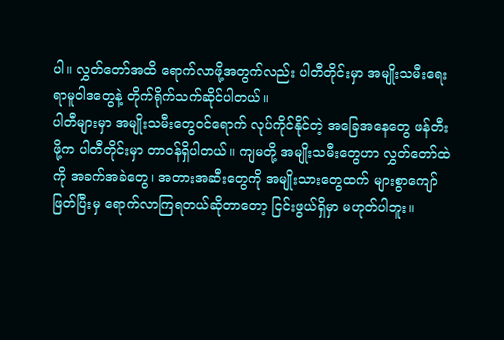ပါ။ လွှတ်တော်အထိ ရောက်လာဖို့အတွက်လည်း ပါတီတိုင်းမှာ အမျိုးသမီးရေးရာမူဝါဒတွေနဲ့ တိုက်ရိုက်သက်ဆိုင်ပါတယ်။
ပါတီများမှာ အမျိုးသမီးတွေဝင်ရောက် လုပ်ကိုင်နိုင်တဲ့ အခြေအနေတွေ ဖန်တီးဖို့က ပါတီတိုင်းမှာ တာဝန်ရှိပါတယ်။ ကျမတို့ အမျိုးသမီးတွေဟာ လွှတ်တော်ထဲကို အခက်အခဲတွေ၊ အတားအဆီးတွေကို အမျိုးသားတွေထက် များစွာကျော်ဖြတ်ပြီးမှ ရောက်လာကြရတယ်ဆိုတာတော့ ငြင်းဖွယ်ရှိမှာ မဟုတ်ပါဘူး။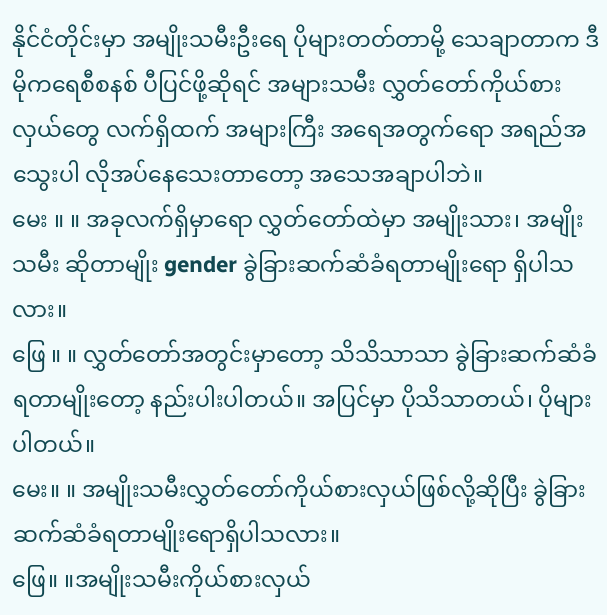နိုင်ငံတိုင်းမှာ အမျိုးသမီးဦးရေ ပိုများတတ်တာမို့ သေချာတာက ဒီမိုကရေစီစနစ် ပီပြင်ဖို့ဆိုရင် အများသမီး လွှတ်တော်ကိုယ်စားလှယ်တွေ လက်ရှိထက် အများကြီး အရေအတွက်ရော အရည်အသွေးပါ လိုအပ်နေသေးတာတော့ အသေအချာပါဘဲ။
မေး ။ ။ အခုလက်ရှိမှာရော လွှတ်တော်ထဲမှာ အမျိုးသား၊ အမျိုးသမီး ဆိုတာမျိုး gender ခွဲခြားဆက်ဆံခံရတာမျိုးရော ရှိပါသလား။
ဖြေ ။ ။ လွှတ်တော်အတွင်းမှာတော့ သိသိသာသာ ခွဲခြားဆက်ဆံခံရတာမျိုးတော့ နည်းပါးပါတယ်။ အပြင်မှာ ပိုသိသာတယ်၊ ပိုများပါတယ်။
မေး။ ။ အမျိုးသမီးလွှတ်တော်ကိုယ်စားလှယ်ဖြစ်လို့ဆိုပြီး ခွဲခြားဆက်ဆံခံရတာမျိုးရောရှိပါသလား။
ဖြေ။ ။အမျိုးသမီးကိုယ်စားလှယ်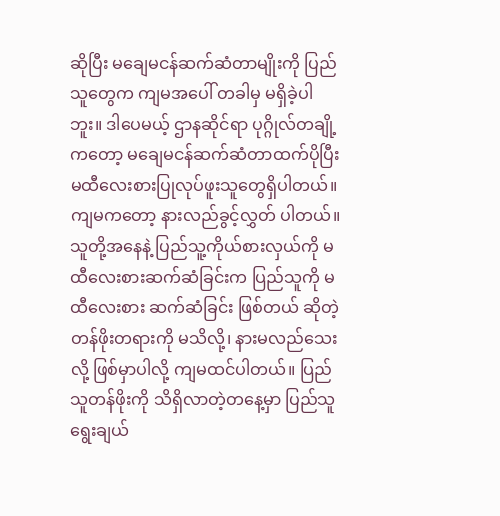ဆိုပြီး မချေမငန်ဆက်ဆံတာမျိုးကို ပြည်သူတွေက ကျမအပေါ် တခါမှ မရှိခဲ့ပါဘူး။ ဒါပေမယ့် ဌာနဆိုင်ရာ ပုဂ္ဂိုလ်တချို့ကတော့ မချေမငန်ဆက်ဆံတာထက်ပိုပြီး မထီလေးစားပြုလုပ်ဖူးသူတွေရှိပါတယ်။ ကျမကတော့ နားလည်ခွင့်လွှတ် ပါတယ်။ သူတို့အနေနဲ့ ပြည်သူ့ကိုယ်စားလှယ်ကို မထီလေးစားဆက်ဆံခြင်းက ပြည်သူကို မထီလေးစား ဆက်ဆံခြင်း ဖြစ်တယ် ဆိုတဲ့ တန်ဖိုးတရားကို မသိလို့၊ နားမလည်သေးလို့ ဖြစ်မှာပါလို့ ကျမထင်ပါတယ်။ ပြည်သူတန်ဖိုးကို သိရှိလာတဲ့တနေ့မှာ ပြည်သူရွေးချယ်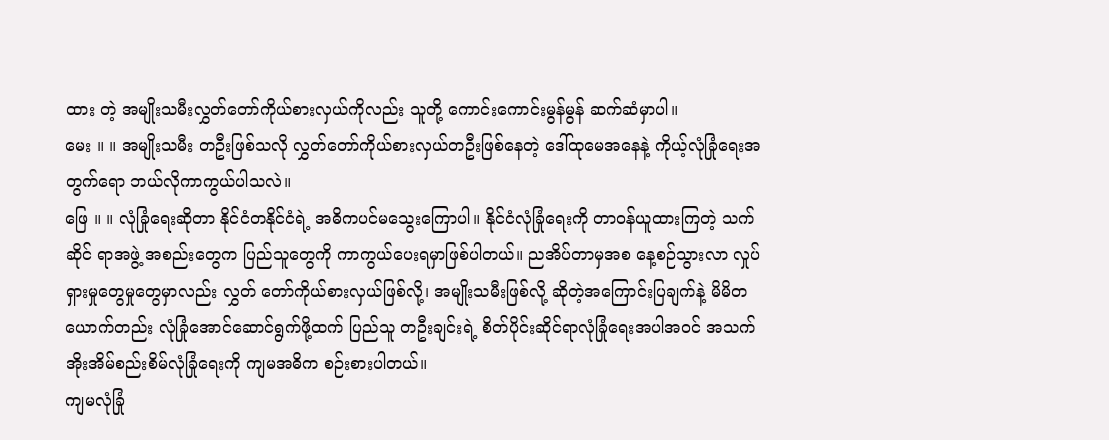ထား တဲ့ အမျိုးသမီးလွှတ်တော်ကိုယ်စားလှယ်ကိုလည်း သူတို့ ကောင်းကောင်းမွန်မွန် ဆက်ဆံမှာပါ။
မေး ။ ။ အမျိုးသမီး တဦးဖြစ်သလို လွှတ်တော်ကိုယ်စားလှယ်တဦးဖြစ်နေတဲ့ ဒေါ်ထုမေအနေနဲ့ ကိုယ့်လုံခြုံရေးအတွက်ရော ဘယ်လိုကာကွယ်ပါသလဲ။
ဖြေ ။ ။ လုံခြုံရေးဆိုတာ နိုင်ငံတနိုင်ငံရဲ့ အဓိကပင်မသွေးကြောပါ။ နိုင်ငံလုံခြုံရေးကို တာဝန်ယူထားကြတဲ့ သက်ဆိုင် ရာအဖွဲ့ အစည်းတွေက ပြည်သူတွေကို ကာကွယ်ပေးရမှာဖြစ်ပါတယ်။ ညအိပ်တာမှအစ နေ့စဉ်သွားလာ လှုပ်ရှားမှုတွေမှုတွေမှာလည်း လွှတ် တော်ကိုယ်စားလှယ်ဖြစ်လို့၊ အမျိုးသမီးဖြစ်လို့ ဆိုတဲ့အကြောင်းပြချက်နဲ့ မိမိတယောက်တည်း လုံခြုံအောင်ဆောင်ရွက်ဖို့ထက် ပြည်သူ တဦးချင်းရဲ့ စိတ်ပိုင်းဆိုင်ရာလုံခြုံရေးအပါအဝင် အသက်အိုးအိမ်စည်းစိမ်လုံခြုံရေးကို ကျမအဓိက စဉ်းစားပါတယ်။
ကျမလုံခြုံ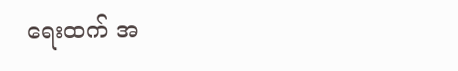ရေးထက် အ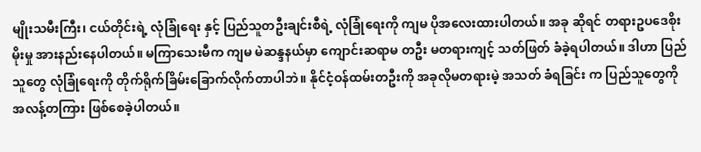မျိုးသမီးကြီး၊ ငယ်တိုင်းရဲ့ လုံခြုံရေး နှင့် ပြည်သူတဦးချင်းစီရဲ့ လုံခြုံရေးကို ကျမ ပိုအလေးထားပါတယ်။ အခု ဆိုရင် တရားဥပဒေစိုးမိုးမှု အားနည်းနေပါတယ်။ မကြာသေးမီက ကျမ မဲဆန္ဒနယ်မှာ ကျောင်းဆရာမ တဦး မတရားကျင့် သတ်ဖြတ် ခံခဲ့ရပါတယ်။ ဒါဟာ ပြည်သူတွေ လုံခြုံရေးကို တိုက်ရိုက်ခြိမ်းခြောက်လိုက်တာပါဘဲ။ နိုင်ငံ့ဝန်ထမ်းတဦးကို အခုလိုမတရားမဲ့ အသတ် ခံရခြင်း က ပြည်သူတွေကို အလန့်တကြား ဖြစ်စေခဲ့ပါတယ်။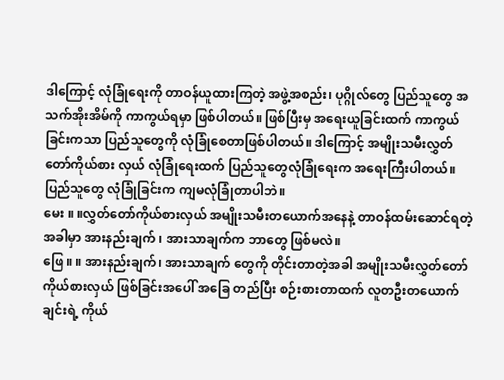ဒါကြောင့် လုံခြုံရေးကို တာဝန်ယူထားကြတဲ့ အဖွဲ့အစည်း၊ ပုဂ္ဂိုလ်တွေ ပြည်သူတွေ အသက်အိုးအိမ်ကို ကာကွယ်ရမှာ ဖြစ်ပါတယ်။ ဖြစ်ပြီးမှ အရေးယူခြင်းထက် ကာကွယ်ခြင်းကသာ ပြည်သူတွေကို လုံခြုံစေတာဖြစ်ပါတယ်။ ဒါကြောင့် အမျိုးသမီးလွှတ် တော်ကိုယ်စား လှယ် လုံခြုံရေးထက် ပြည်သူတွေလုံခြုံရေးက အရေးကြီးပါတယ်။ ပြည်သူတွေ လုံခြုံခြင်းက ကျမလုံခြုံတာပါဘဲ။
မေး ။ ။လွှတ်တော်ကိုယ်စားလှယ် အမျိုးသမီးတယောက်အနေနဲ့ တာဝန်ထမ်းဆောင်ရတဲ့ အခါမှာ အားနည်းချက် ၊ အားသာချက်က ဘာတွေ ဖြစ်မလဲ။
ဖြေ ။ ။ အားနည်းချက်၊ အားသာချက် တွေကို တိုင်းတာတဲ့အခါ အမျိုးသမီးလွှတ်တော်ကိုယ်စားလှယ် ဖြစ်ခြင်းအပေါ် အခြေ တည်ပြီး စဉ်းစားတာထက် လူတဦးတယောက်ချင်းရဲ့ ကိုယ်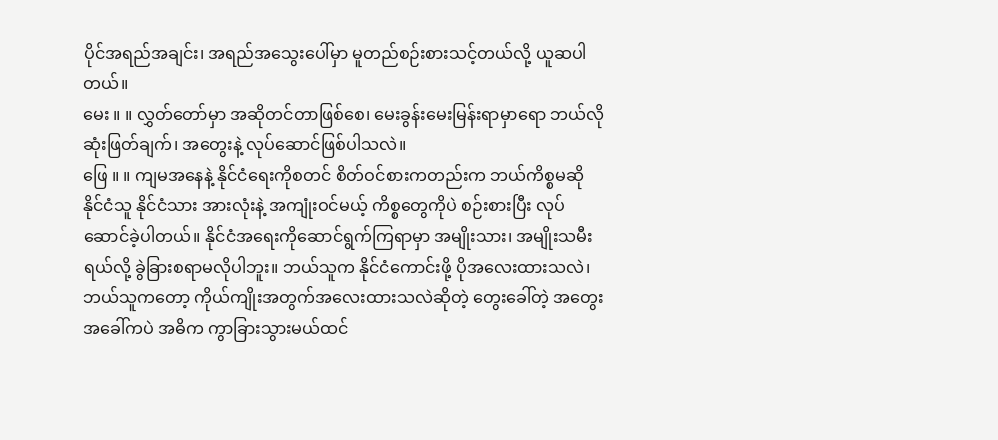ပိုင်အရည်အချင်း၊ အရည်အသွေးပေါ်မှာ မူတည်စဉ်းစားသင့်တယ်လို့ ယူဆပါတယ်။
မေး ။ ။ လွှတ်တော်မှာ အဆိုတင်တာဖြစ်စေ၊ မေးခွန်းမေးမြန်းရာမှာရော ဘယ်လိုဆုံးဖြတ်ချက်၊ အတွေးနဲ့ လုပ်ဆောင်ဖြစ်ပါသလဲ။
ဖြေ ။ ။ ကျမအနေနဲ့ နိုင်ငံရေးကိုစတင် စိတ်ဝင်စားကတည်းက ဘယ်ကိစ္စမဆို နိုင်ငံသူ နိုင်ငံသား အားလုံးနဲ့ အကျုံးဝင်မယ့် ကိစ္စတွေကိုပဲ စဉ်းစားပြီး လုပ်ဆောင်ခဲ့ပါတယ်။ နိုင်ငံအရေးကိုဆောင်ရွက်ကြရာမှာ အမျိုးသား၊ အမျိုးသမီးရယ်လို့ ခွဲခြားစရာမလိုပါဘူး။ ဘယ်သူက နိုင်ငံကောင်းဖို့ ပိုအလေးထားသလဲ၊ ဘယ်သူကတော့ ကိုယ်ကျိုးအတွက်အလေးထားသလဲဆိုတဲ့ တွေးခေါ်တဲ့ အတွေး အခေါ်ကပဲ အဓိက ကွာခြားသွားမယ်ထင်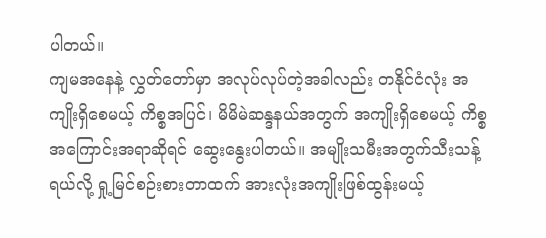ပါတယ်။
ကျမအနေနဲ့ လွှတ်တော်မှာ အလုပ်လုပ်တဲ့အခါလည်း တနိုင်ငံလုံး အကျိုးရှိစေမယ့် ကိစ္စအပြင်၊ မိမိမဲဆန္ဒနယ်အတွက် အကျိုးရှိစေမယ့် ကိစ္စ အကြောင်းအရာဆိုရင် ဆွေးနွေးပါတယ်။ အမျိုးသမီးအတွက်သီးသန့်ရယ်လို့ ရှု့မြင်စဉ်းစားတာထက် အားလုံးအကျိုးဖြစ်ထွန်းမယ့်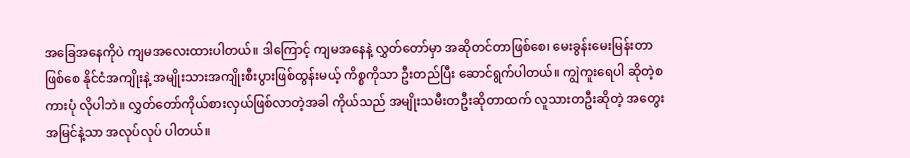အခြေအနေကိုပဲ ကျမအလေးထားပါတယ်။ ဒါကြောင့် ကျမအနေနဲ့ လွှတ်တော်မှာ အဆိုတင်တာဖြစ်စေ၊ မေးခွန်းမေးမြန်းတာဖြစ်စေ နိုင်ငံအကျိုးနဲ့ အမျိုးသားအကျိုးစီးပွားဖြစ်ထွန်းမယ့် ကိစ္စကိုသာ ဦးတည်ပြီး ဆောင်ရွက်ပါတယ်။ ကျွဲကူးရေပါ ဆိုတဲ့စကားပုံ လိုပါဘဲ။ လွှတ်တော်ကိုယ်စားလှယ်ဖြစ်လာတဲ့အခါ ကိုယ်သည် အမျိုးသမီးတဦးဆိုတာထက် လူသားတဦးဆိုတဲ့ အတွေးအမြင်နဲ့သာ အလုပ်လုပ် ပါတယ်။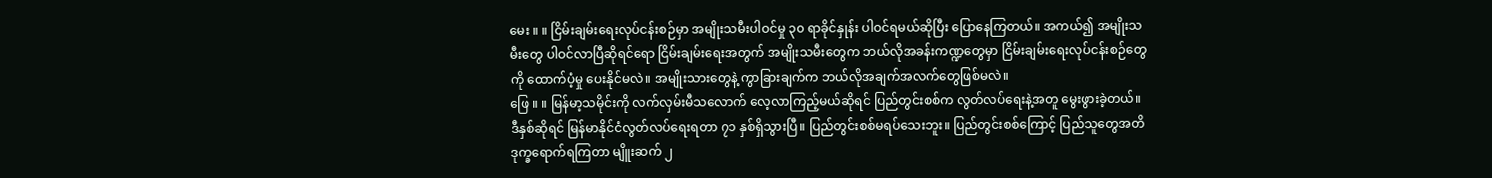မေး ။ ။ ငြိမ်းချမ်းရေးလုပ်ငန်းစဉ်မှာ အမျိုးသမီးပါဝင်မှု ၃၀ ရာခိုင်နှုန်း ပါဝင်ရမယ်ဆိုပြီး ပြောနေကြတယ်။ အကယ်၍ အမျိုးသမီးတွေ ပါဝင်လာပြီဆိုရင်ရော ငြိမ်းချမ်းရေးအတွက် အမျိုးသမီးတွေက ဘယ်လိုအခန်းကဏ္ဍတွေမှာ ငြိမ်းချမ်းရေးလုပ်ငန်းစဉ်တွေကို ထောက်ပံ့မှု ပေးနိုင်မလဲ။ အမျိုးသားတွေနဲ့ ကွာခြားချက်က ဘယ်လိုအချက်အလက်တွေဖြစ်မလဲ။
ဖြေ ။ ။ မြန်မာ့သမိုင်းကို လက်လှမ်းမီသလောက် လေ့လာကြည့်မယ်ဆိုရင် ပြည်တွင်းစစ်က လွတ်လပ်ရေးနဲ့အတူ မွေးဖွားခဲ့တယ်။ ဒီနှစ်ဆိုရင် မြန်မာနိုင်ငံလွတ်လပ်ရေးရတာ ၇၁ နှစ်ရှိသွားပြီ။ ပြည်တွင်းစစ်မရပ်သေးဘူး။ ပြည်တွင်းစစ်ကြောင့် ပြည်သူတွေအတိ ဒုက္ခရောက်ရကြတာ မျိူးဆက် ၂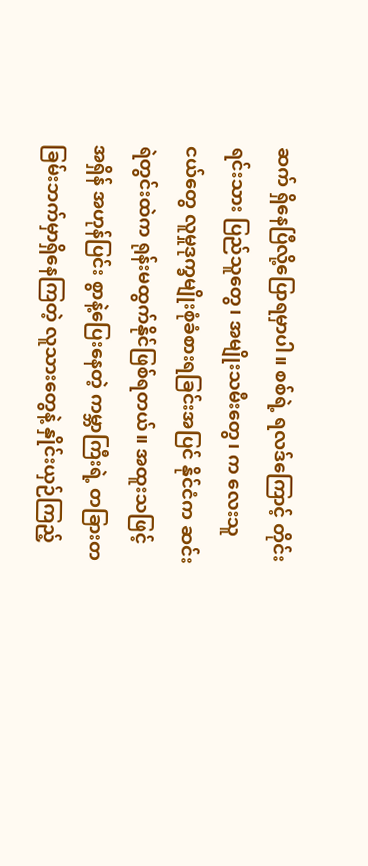ဆက် ရှိနေပြီလို့ပြောရမှာပါ။ စစ်ရဲ့ ရလဒ်ကြောင့် တိုင်းရင်းသား ပြည်သူတွေ၊ အမျိုးသမီးတွေ၊ က လေးသူငယ်တွေ လူမှုဒုက္ခမျိုးစုံခံစားရခြင်းအပြင် နိုင်ငံက ဆင်းရဲတွင်းထဲက ရုန်းမထွက်နိုင်ဖြစ်ရတယ်။ အထူးသဖြင့် အရှိန် အဟုန်ပြင်း စွာနဲ့ပြေးနေတဲ့ ကမ္ဘာကြီးရဲ့ တခြားတခြမ်းဘက်မှာရှိနေကြတဲ့ လူသားတွေနဲ့ နှိုင်းယှဉ်ကြည့်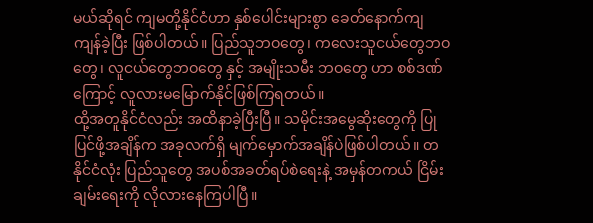မယ်ဆိုရင် ကျမတို့နိုင်ငံဟာ နှစ်ပေါင်းများစွာ ခေတ်နောက်ကျ ကျန်ခဲ့ပြီး ဖြစ်ပါတယ်။ ပြည်သူဘဝတွေ၊ ကလေးသူငယ်တွေဘဝတွေ၊ လူငယ်တွေဘဝတွေ နှင့် အမျိုးသမီး ဘဝတွေ ဟာ စစ်ဒဏ်ကြောင့် လူလားမမြောက်နိုင်ဖြစ်ကြရတယ်။
ထို့အတူနိုင်ငံလည်း အထိနာခဲ့ပြီးပြီ။ သမိုင်းအမွေဆိုးတွေကို ပြုပြင်ဖို့အချိန်က အခုလက်ရှိ မျက်မှောက်အချိန်ပဲဖြစ်ပါတယ်။ တနိုင်ငံလုံး ပြည်သူတွေ အပစ်အခတ်ရပ်စဲရေးနဲ့ အမှန်တကယ် ငြိမ်းချမ်းရေးကို လိုလားနေကြပါပြီ။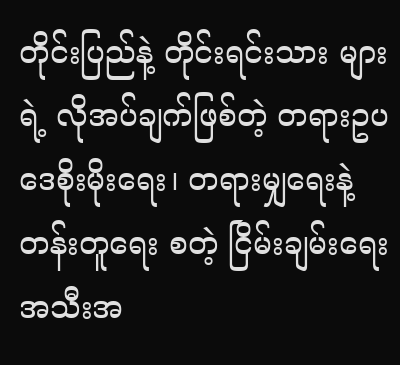တိုင်းပြည်နဲ့ တိုင်းရင်းသား များရဲ့ လိုအပ်ချက်ဖြစ်တဲ့ တရားဥပဒေစိုးမိုးရေး၊ တရားမျှရေးနဲ့ တန်းတူရေး စတဲ့ ငြိမ်းချမ်းရေး အသီးအ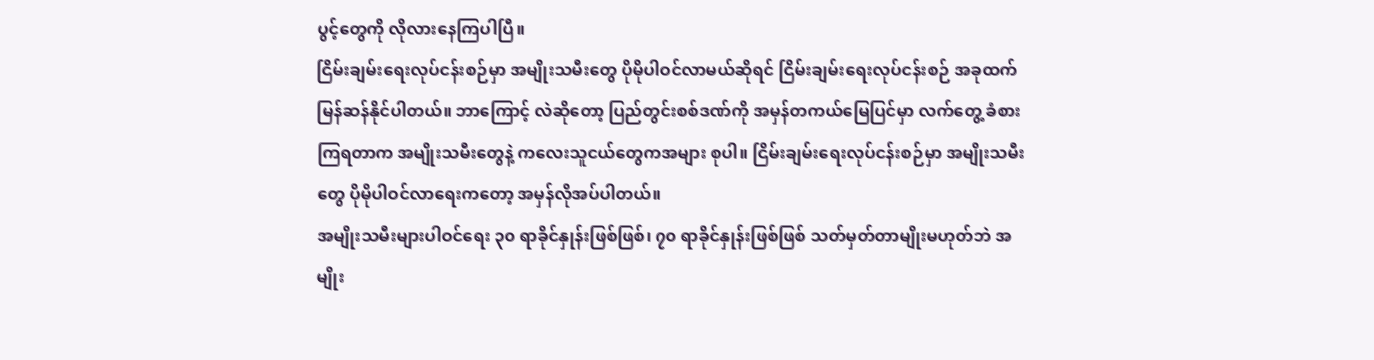ပွင့်တွေကို လိုလားနေကြပါပြီ။
ငြိမ်းချမ်းရေးလုပ်ငန်းစဉ်မှာ အမျိုးသမီးတွေ ပိုမိုပါဝင်လာမယ်ဆိုရင် ငြိမ်းချမ်းရေးလုပ်ငန်းစဉ် အခုထက်မြန်ဆန်နိုင်ပါတယ်။ ဘာကြောင့် လဲဆိုတော့ ပြည်တွင်းစစ်ဒဏ်ကို အမှန်တကယ်မြေပြင်မှာ လက်တွေ့ ခံစားကြရတာက အမျိုးသမီးတွေနဲ့ ကလေးသူငယ်တွေကအများ စုပါ။ ငြိမ်းချမ်းရေးလုပ်ငန်းစဉ်မှာ အမျိုးသမီးတွေ ပိုမိုပါဝင်လာရေးကတော့ အမှန်လိုအပ်ပါတယ်။
အမျိုးသမီးများပါဝင်ရေး ၃၀ ရာခိုင်နှုန်းဖြစ်ဖြစ်၊ ၇၀ ရာခိုင်နှုန်းဖြစ်ဖြစ် သတ်မှတ်တာမျိုးမဟုတ်ဘဲ အမျိုး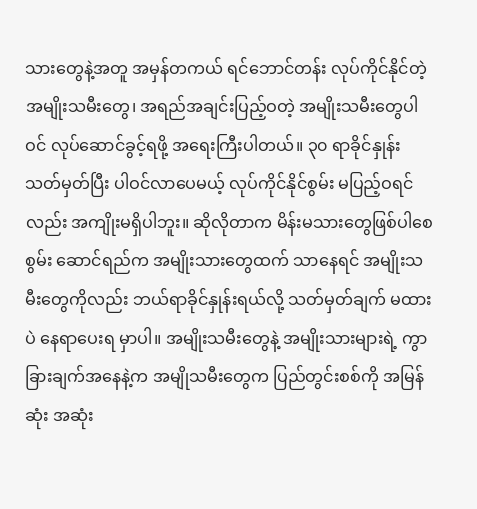သားတွေနဲ့အတူ အမှန်တကယ် ရင်ဘောင်တန်း လုပ်ကိုင်နိုင်တဲ့ အမျိုးသမီးတွေ၊ အရည်အချင်းပြည့်ဝတဲ့ အမျိုးသမီးတွေပါဝင် လုပ်ဆောင်ခွင့်ရဖို့ အရေးကြီးပါတယ်။ ၃၀ ရာခိုင်နှုန်းသတ်မှတ်ပြီး ပါဝင်လာပေမယ့် လုပ်ကိုင်နိုင်စွမ်း မပြည့်ဝရင်လည်း အကျိုးမရှိပါဘူး။ ဆိုလိုတာက မိန်းမသားတွေဖြစ်ပါစေ စွမ်း ဆောင်ရည်က အမျိုးသားတွေထက် သာနေရင် အမျိုးသမီးတွေကိုလည်း ဘယ်ရာခိုင်နှုန်းရယ်လို့ သတ်မှတ်ချက် မထားပဲ နေရာပေးရ မှာပါ။ အမျိုးသမီးတွေနဲ့ အမျိုးသားများရဲ့ ကွာခြားချက်အနေနဲ့က အမျိုသမီးတွေက ပြည်တွင်းစစ်ကို အမြန်ဆုံး အဆုံး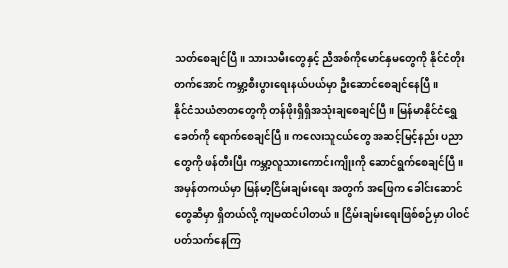သတ်စေချင်ပြီ။ သားသမီးတွေနှင့် ညီအစ်ကိုမောင်နှမတွေကို နိုင်ငံတိုးတက်အောင် ကမ္ဘာ့စီးပွားရေးနယ်ပယ်မှာ ဦးဆောင်စေချင်နေပြီ။
နိုင်ငံသယံဇာတတွေကို တန်ဖိုးရှိရှိအသုံးချစေချင်ပြီ။ မြန်မာနိုင်ငံရွှေခေတ်ကို ရောက်စေချင်ပြီ။ ကလေးသူငယ်တွေ အဆင့်မြင့်နည်း ပညာတွေကို ဖန်တီးပြီး ကမ္ဘာ့လူသားကောင်းကျိုးကို ဆောင်ရွက်စေချင်ပြီ။ အမှန်တကယ်မှာ မြန်မာ့ငြိမ်းချမ်းရေး အတွက် အဖြေက ခေါင်းဆောင်တွေဆီမှာ ရှိတယ်လို့ ကျမထင်ပါတယ်။ ငြိမ်းချမ်းရေးဖြစ်စဉ်မှာ ပါဝင်ပတ်သက်နေကြ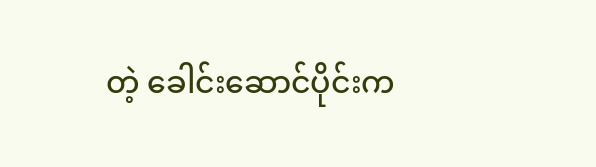တဲ့ ခေါင်းဆောင်ပိုင်းက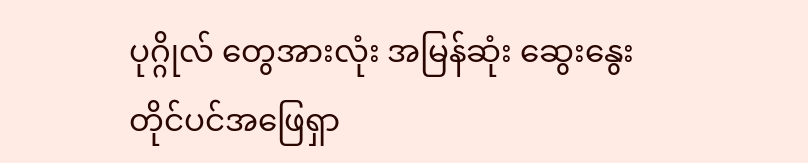ပုဂ္ဂိုလ် တွေအားလုံး အမြန်ဆုံး ဆွေးနွေးတိုင်ပင်အဖြေရှာ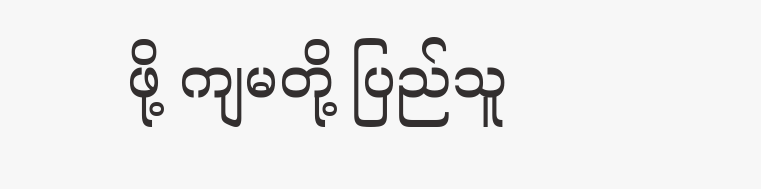ဖို့ ကျမတို့ ပြည်သူ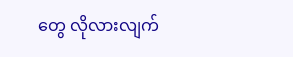တွေ လိုလားလျက်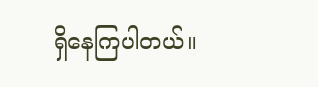ရှိနေကြပါတယ်။